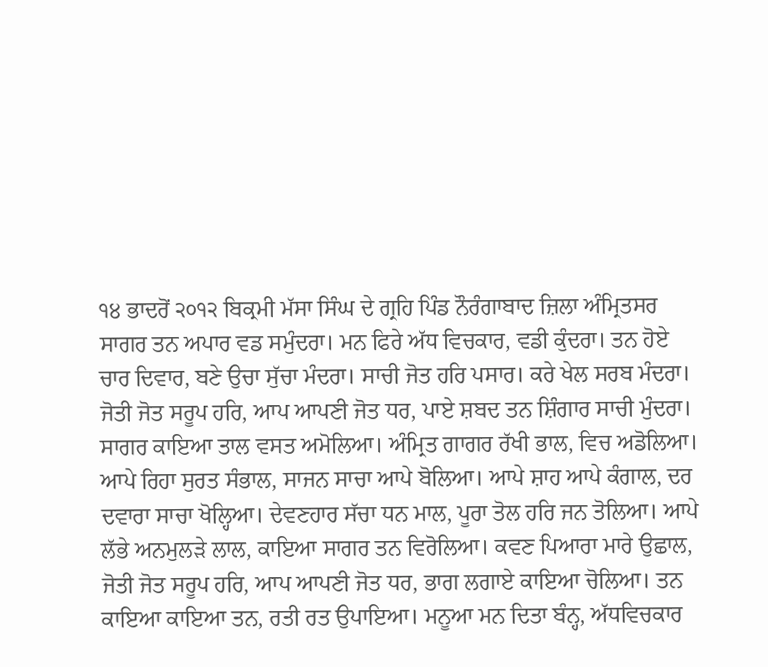੧੪ ਭਾਦਰੋਂ ੨੦੧੨ ਬਿਕ੍ਰਮੀ ਮੱਸਾ ਸਿੰਘ ਦੇ ਗ੍ਰਹਿ ਪਿੰਡ ਨੌਰੰਗਾਬਾਦ ਜ਼ਿਲਾ ਅੰਮ੍ਰਿਤਸਰ
ਸਾਗਰ ਤਨ ਅਪਾਰ ਵਡ ਸਮੁੰਦਰਾ। ਮਨ ਫਿਰੇ ਅੱਧ ਵਿਚਕਾਰ, ਵਡੀ ਕੁੰਦਰਾ। ਤਨ ਹੋਏ ਚਾਰ ਦਿਵਾਰ, ਬਣੇ ਉਚਾ ਸੁੱਚਾ ਮੰਦਰਾ। ਸਾਚੀ ਜੋਤ ਹਰਿ ਪਸਾਰ। ਕਰੇ ਖੇਲ ਸਰਬ ਮੰਦਰਾ। ਜੋਤੀ ਜੋਤ ਸਰੂਪ ਹਰਿ, ਆਪ ਆਪਣੀ ਜੋਤ ਧਰ, ਪਾਏ ਸ਼ਬਦ ਤਨ ਸ਼ਿੰਗਾਰ ਸਾਚੀ ਮੁੰਦਰਾ। ਸਾਗਰ ਕਾਇਆ ਤਾਲ ਵਸਤ ਅਮੋਲਿਆ। ਅੰਮ੍ਰਿਤ ਗਾਗਰ ਰੱਖੀ ਭਾਲ, ਵਿਚ ਅਡੋਲਿਆ। ਆਪੇ ਰਿਹਾ ਸੁਰਤ ਸੰਭਾਲ, ਸਾਜਨ ਸਾਚਾ ਆਪੇ ਬੋਲਿਆ। ਆਪੇ ਸ਼ਾਹ ਆਪੇ ਕੰਗਾਲ, ਦਰ ਦਵਾਰਾ ਸਾਚਾ ਖੋਲ੍ਹਿਆ। ਦੇਵਣਹਾਰ ਸੱਚਾ ਧਨ ਮਾਲ, ਪੂਰਾ ਤੋਲ ਹਰਿ ਜਨ ਤੋਲਿਆ। ਆਪੇ ਲੱਭੇ ਅਨਮੁਲੜੇ ਲਾਲ, ਕਾਇਆ ਸਾਗਰ ਤਨ ਵਿਰੋਲਿਆ। ਕਵਣ ਪਿਆਰਾ ਮਾਰੇ ਉਛਾਲ, ਜੋਤੀ ਜੋਤ ਸਰੂਪ ਹਰਿ, ਆਪ ਆਪਣੀ ਜੋਤ ਧਰ, ਭਾਗ ਲਗਾਏ ਕਾਇਆ ਚੋਲਿਆ। ਤਨ ਕਾਇਆ ਕਾਇਆ ਤਨ, ਰਤੀ ਰਤ ਉਪਾਇਆ। ਮਨੂਆ ਮਨ ਦਿਤਾ ਬੰਨ੍ਹ, ਅੱਧਵਿਚਕਾਰ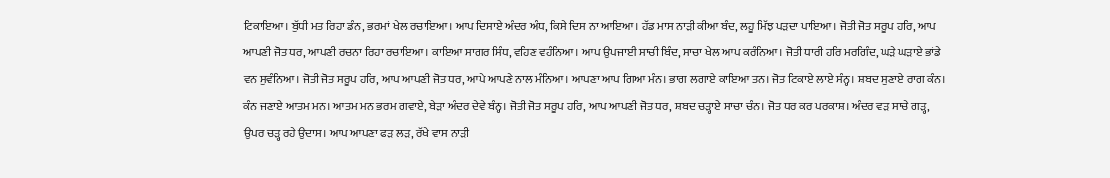ਟਿਕਾਇਆ। ਬੁੱਧੀ ਮਤ ਰਿਹਾ ਡੰਨ, ਭਰਮਾਂ ਖੇਲ ਰਚਾਇਆ। ਆਪ ਦਿਸਾਏ ਅੰਦਰ ਅੰਧ, ਕਿਸੇ ਦਿਸ ਨਾ ਆਇਆ। ਹੱਡ ਮਾਸ ਨਾੜੀ ਕੀਆ ਬੰਦ, ਲਹੂ ਮਿੱਝ ਪੜਦਾ ਪਾਇਆ। ਜੋਤੀ ਜੋਤ ਸਰੂਪ ਹਰਿ, ਆਪ ਆਪਣੀ ਜੋਤ ਧਰ, ਆਪਣੀ ਰਚਨਾ ਰਿਹਾ ਰਚਾਇਆ। ਕਾਇਆ ਸਾਗਰ ਸਿੰਧ, ਵਹਿਣ ਵਹੰਨਿਆ। ਆਪ ਉਪਜਾਈ ਸਾਚੀ ਬਿੰਦ, ਸਾਚਾ ਖੇਲ ਆਪ ਕਰੰਨਿਆ। ਜੋਤੀ ਧਾਰੀ ਹਰਿ ਮਰਗਿੰਦ, ਘੜੇ ਘੜਾਏ ਭਾਂਡੇ ਵਨ ਸੁਵੰਨਿਆ। ਜੋਤੀ ਜੋਤ ਸਰੂਪ ਹਰਿ, ਆਪ ਆਪਣੀ ਜੋਤ ਧਰ, ਆਪੇ ਆਪਣੇ ਨਾਲ ਮੰਨਿਆ। ਆਪਣਾ ਆਪ ਗਿਆ ਮੰਨ। ਭਾਗ ਲਗਾਏ ਕਾਇਆ ਤਨ। ਜੋਤ ਟਿਕਾਏ ਲਾਏ ਸੰਨ੍ਹ। ਸ਼ਬਦ ਸੁਣਾਏ ਰਾਗ ਕੰਨ। ਕੰਨ ਜਣਾਏ ਆਤਮ ਮਨ। ਆਤਮ ਮਨ ਭਰਮ ਗਵਾਏ, ਬੇੜਾ ਅੰਦਰ ਦੇਵੇ ਬੰਨ੍ਹ। ਜੋਤੀ ਜੋਤ ਸਰੂਪ ਹਰਿ, ਆਪ ਆਪਣੀ ਜੋਤ ਧਰ, ਸ਼ਬਦ ਚੜ੍ਹਾਏ ਸਾਚਾ ਚੰਨ। ਜੋਤ ਧਰ ਕਰ ਪਰਕਾਸ਼। ਅੰਦਰ ਵੜ ਸਾਚੇ ਗੜ੍ਹ, ਉਪਰ ਚੜ੍ਹ ਰਹੇ ਉਦਾਸ। ਆਪ ਆਪਣਾ ਫੜ ਲੜ, ਰੱਖੇ ਵਾਸ ਨਾੜੀ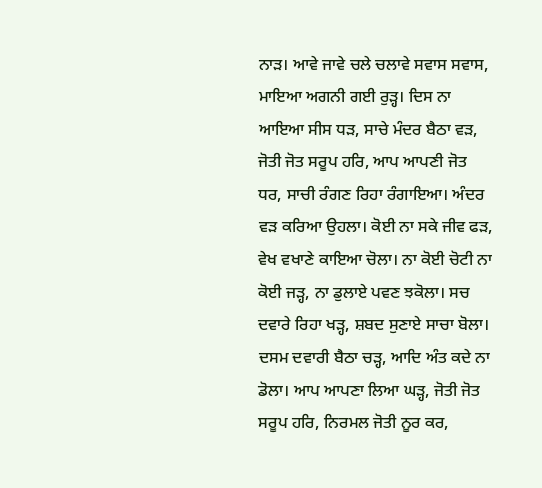ਨਾੜ। ਆਵੇ ਜਾਵੇ ਚਲੇ ਚਲਾਵੇ ਸਵਾਸ ਸਵਾਸ, ਮਾਇਆ ਅਗਨੀ ਗਈ ਰੁੜ੍ਹ। ਦਿਸ ਨਾ ਆਇਆ ਸੀਸ ਧੜ, ਸਾਚੇ ਮੰਦਰ ਬੈਠਾ ਵੜ, ਜੋਤੀ ਜੋਤ ਸਰੂਪ ਹਰਿ, ਆਪ ਆਪਣੀ ਜੋਤ ਧਰ, ਸਾਚੀ ਰੰਗਣ ਰਿਹਾ ਰੰਗਾਇਆ। ਅੰਦਰ ਵੜ ਕਰਿਆ ਉਹਲਾ। ਕੋਈ ਨਾ ਸਕੇ ਜੀਵ ਫੜ, ਵੇਖ ਵਖਾਣੇ ਕਾਇਆ ਚੋਲਾ। ਨਾ ਕੋਈ ਚੋਟੀ ਨਾ ਕੋਈ ਜੜ੍ਹ, ਨਾ ਡੁਲਾਏ ਪਵਣ ਝਕੋਲਾ। ਸਚ ਦਵਾਰੇ ਰਿਹਾ ਖੜ੍ਹ, ਸ਼ਬਦ ਸੁਣਾਏ ਸਾਚਾ ਬੋਲਾ। ਦਸਮ ਦਵਾਰੀ ਬੈਠਾ ਚੜ੍ਹ, ਆਦਿ ਅੰਤ ਕਦੇ ਨਾ ਡੋਲਾ। ਆਪ ਆਪਣਾ ਲਿਆ ਘੜ੍ਹ, ਜੋਤੀ ਜੋਤ ਸਰੂਪ ਹਰਿ, ਨਿਰਮਲ ਜੋਤੀ ਨੂਰ ਕਰ,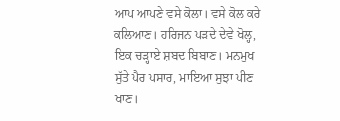ਆਪ ਆਪਣੇ ਵਸੇ ਕੋਲਾ। ਵਸੇ ਕੋਲ ਕਰੇ ਕਲਿਆਣ। ਹਰਿਜਨ ਪੜਦੇ ਦੇਵੇ ਖੋਲ੍ਹ, ਇਕ ਚੜ੍ਹਾਏ ਸ਼ਬਦ ਬਿਬਾਣ। ਮਨਮੁਖ ਸੁੱਤੇ ਪੈਰ ਪਸਾਰ, ਮਾਇਆ ਸੁਝਾ ਪੀਣ ਖਾਣ।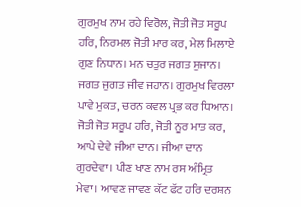ਗੁਰਮੁਖ ਨਾਮ ਰਹੇ ਵਿਰੋਲ, ਜੋਤੀ ਜੋਤ ਸਰੂਪ ਹਰਿ, ਨਿਰਮਲ ਜੋਤੀ ਮਾਰ ਕਰ, ਮੇਲ ਮਿਲਾਏ ਗੁਣ ਨਿਧਾਨ। ਮਨ ਚਤੁਰ ਜਗਤ ਸੁਜਾਨ। ਜਗਤ ਜੁਗਤ ਜੀਵ ਜਹਾਨ। ਗੁਰਮੁਖ ਵਿਰਲਾ ਪਾਵੇ ਮੁਕਤ, ਚਰਨ ਕਵਲ ਪ੍ਰਭ ਕਰ ਧਿਆਨ। ਜੋਤੀ ਜੋਤ ਸਰੂਪ ਹਰਿ, ਜੋਤੀ ਨੂਰ ਮਾਤ ਕਰ, ਆਪੇ ਦੇਵੇ ਜੀਆ ਦਾਨ। ਜੀਆ ਦਾਨ ਗੁਰਦੇਵਾ। ਪੀਣ ਖਾਣ ਨਾਮ ਰਸ ਅੰਮ੍ਰਿਤ ਮੇਵਾ। ਆਵਣ ਜਾਵਣ ਕੱਟ ਫੱਟ ਹਰਿ ਦਰਸ਼ਨ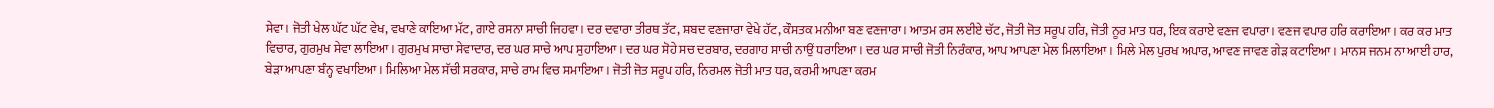ਸੇਵਾ। ਜੋਤੀ ਖੇਲ ਘੱਟ ਘੱਟ ਵੇਖ, ਵਖਾਣੇ ਕਾਇਆ ਮੱਟ, ਗਾਏ ਰਸਨਾ ਸਾਚੀ ਜਿਹਵਾ। ਦਰ ਦਵਾਰਾ ਤੀਰਥ ਤੱਟ, ਸ਼ਬਦ ਵਣਜਾਰਾ ਵੇਖੇ ਹੱਟ, ਕੌਸਤਕ ਮਨੀਆ ਬਣ ਵਣਜਾਰਾ। ਆਤਮ ਰਸ ਲਈਏ ਚੱਟ, ਜੋਤੀ ਜੋਤ ਸਰੂਪ ਹਰਿ, ਜੋਤੀ ਨੂਰ ਮਾਤ ਧਰ, ਇਕ ਕਰਾਏ ਵਣਜ ਵਪਾਰਾ। ਵਣਜ ਵਪਾਰ ਹਰਿ ਕਰਾਇਆ। ਕਰ ਕਰ ਮਾਤ ਵਿਚਾਰ, ਗੁਰਮੁਖ ਸੇਵਾ ਲਾਇਆ। ਗੁਰਮੁਖ ਸਾਚਾ ਸੇਵਾਦਾਰ, ਦਰ ਘਰ ਸਾਚੇ ਆਪ ਸੁਹਾਇਆ। ਦਰ ਘਰ ਸੋਹੇ ਸਚ ਦਰਬਾਰ, ਦਰਗਾਹ ਸਾਚੀ ਨਾਉਂ ਧਰਾਇਆ। ਦਰ ਘਰ ਸਾਚੀ ਜੋਤੀ ਨਿਰੰਕਾਰ, ਆਪ ਆਪਣਾ ਮੇਲ ਮਿਲਾਇਆ। ਮਿਲੇ ਮੇਲ ਪੁਰਖ ਅਪਾਰ, ਆਵਣ ਜਾਵਣ ਗੇੜ ਕਟਾਇਆ। ਮਾਨਸ ਜਨਮ ਨਾ ਆਈ ਹਾਰ, ਬੇੜਾ ਆਪਣਾ ਬੰਨ੍ਹ ਵਖਾਇਆ। ਮਿਲਿਆ ਮੇਲ ਸੱਚੀ ਸਰਕਾਰ, ਸਾਚੇ ਰਾਮ ਵਿਚ ਸਮਾਇਆ। ਜੋਤੀ ਜੋਤ ਸਰੂਪ ਹਰਿ, ਨਿਰਮਲ ਜੋਤੀ ਮਾਤ ਧਰ, ਕਰਮੀ ਆਪਣਾ ਕਰਮ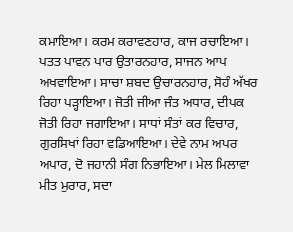ਕਮਾਇਆ। ਕਰਮ ਕਰਾਵਣਹਾਰ, ਕਾਜ ਰਚਾਇਆ। ਪਤਤ ਪਾਵਨ ਪਾਰ ਉਤਾਰਨਹਾਰ, ਸਾਜਨ ਆਪ ਅਖਵਾਇਆ। ਸਾਚਾ ਸ਼ਬਦ ਉਚਾਰਨਹਾਰ, ਸੋਹੰ ਅੱਖਰ ਰਿਹਾ ਪੜ੍ਹਾਇਆ। ਜੋਤੀ ਜੀਆ ਜੰਤ ਅਧਾਰ, ਦੀਪਕ ਜੋਤੀ ਰਿਹਾ ਜਗਾਇਆ। ਸਾਧਾਂ ਸੰਤਾਂ ਕਰ ਵਿਚਾਰ, ਗੁਰਸਿਖਾਂ ਰਿਹਾ ਵਡਿਆਇਆ। ਦੇਵੇ ਨਾਮ ਅਪਰ ਅਪਾਰ, ਦੋ ਜਹਾਨੀ ਸੰਗ ਨਿਭਾਇਆ। ਮੇਲ ਮਿਲਾਵਾ ਮੀਤ ਮੁਰਾਰ, ਸਦਾ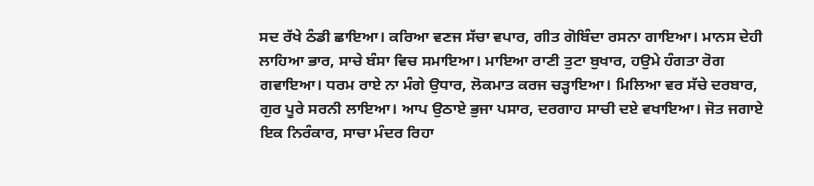ਸਦ ਰੱਖੇ ਠੰਡੀ ਛਾਇਆ। ਕਰਿਆ ਵਣਜ ਸੱਚਾ ਵਪਾਰ, ਗੀਤ ਗੋਬਿੰਦਾ ਰਸਨਾ ਗਾਇਆ। ਮਾਨਸ ਦੇਹੀ ਲਾਹਿਆ ਭਾਰ, ਸਾਚੇ ਬੰਸਾ ਵਿਚ ਸਮਾਇਆ। ਮਾਇਆ ਰਾਣੀ ਤੁਟਾ ਬੁਖਾਰ, ਹਉਮੇ ਹੰਗਤਾ ਰੋਗ ਗਵਾਇਆ। ਧਰਮ ਰਾਏ ਨਾ ਮੰਗੇ ਉਧਾਰ, ਲੋਕਮਾਤ ਕਰਜ ਚੜ੍ਹਾਇਆ। ਮਿਲਿਆ ਵਰ ਸੱਚੇ ਦਰਬਾਰ, ਗੁਰ ਪੂਰੇ ਸਰਨੀ ਲਾਇਆ। ਆਪ ਉਠਾਏ ਭੁਜਾ ਪਸਾਰ, ਦਰਗਾਹ ਸਾਚੀ ਦਏ ਵਖਾਇਆ। ਜੋਤ ਜਗਾਏ ਇਕ ਨਿਰੰਕਾਰ, ਸਾਚਾ ਮੰਦਰ ਰਿਹਾ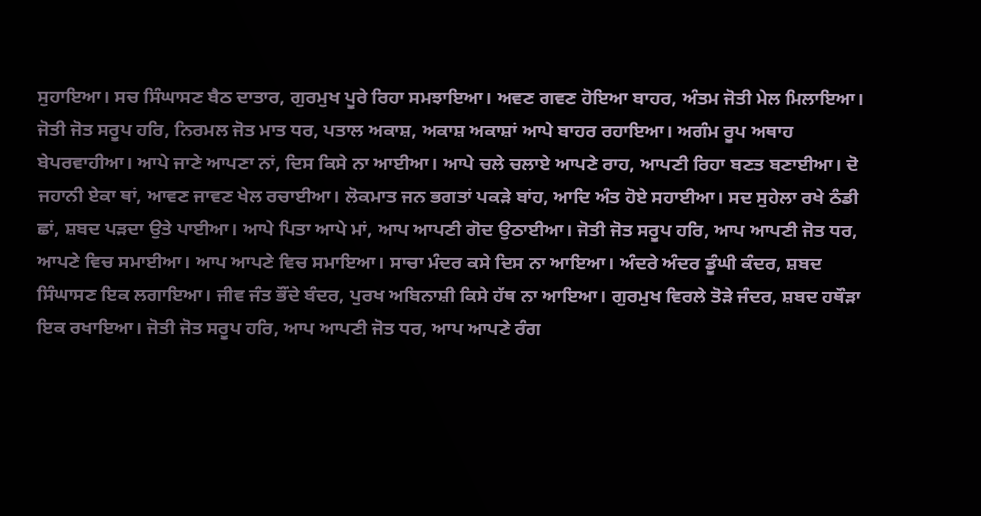ਸੁਹਾਇਆ। ਸਚ ਸਿੰਘਾਸਣ ਬੈਠ ਦਾਤਾਰ, ਗੁਰਮੁਖ ਪੂਰੇ ਰਿਹਾ ਸਮਝਾਇਆ। ਅਵਣ ਗਵਣ ਹੋਇਆ ਬਾਹਰ, ਅੰਤਮ ਜੋਤੀ ਮੇਲ ਮਿਲਾਇਆ। ਜੋਤੀ ਜੋਤ ਸਰੂਪ ਹਰਿ, ਨਿਰਮਲ ਜੋਤ ਮਾਤ ਧਰ, ਪਤਾਲ ਅਕਾਸ਼, ਅਕਾਸ਼ ਅਕਾਸ਼ਾਂ ਆਪੇ ਬਾਹਰ ਰਹਾਇਆ। ਅਗੰਮ ਰੂਪ ਅਥਾਹ ਬੇਪਰਵਾਹੀਆ। ਆਪੇ ਜਾਣੇ ਆਪਣਾ ਨਾਂ, ਦਿਸ ਕਿਸੇ ਨਾ ਆਈਆ। ਆਪੇ ਚਲੇ ਚਲਾਏ ਆਪਣੇ ਰਾਹ, ਆਪਣੀ ਰਿਹਾ ਬਣਤ ਬਣਾਈਆ। ਦੋ ਜਹਾਨੀ ਏਕਾ ਥਾਂ, ਆਵਣ ਜਾਵਣ ਖੇਲ ਰਚਾਈਆ। ਲੋਕਮਾਤ ਜਨ ਭਗਤਾਂ ਪਕੜੇ ਬਾਂਹ, ਆਦਿ ਅੰਤ ਹੋਏ ਸਹਾਈਆ। ਸਦ ਸੁਹੇਲਾ ਰਖੇ ਠੰਡੀ ਛਾਂ, ਸ਼ਬਦ ਪੜਦਾ ਉਤੇ ਪਾਈਆ। ਆਪੇ ਪਿਤਾ ਆਪੇ ਮਾਂ, ਆਪ ਆਪਣੀ ਗੋਦ ਉਠਾਈਆ। ਜੋਤੀ ਜੋਤ ਸਰੂਪ ਹਰਿ, ਆਪ ਆਪਣੀ ਜੋਤ ਧਰ, ਆਪਣੇ ਵਿਚ ਸਮਾਈਆ। ਆਪ ਆਪਣੇ ਵਿਚ ਸਮਾਇਆ। ਸਾਚਾ ਮੰਦਰ ਕਸੇ ਦਿਸ ਨਾ ਆਇਆ। ਅੰਦਰੇ ਅੰਦਰ ਡੂੰਘੀ ਕੰਦਰ, ਸ਼ਬਦ ਸਿੰਘਾਸਣ ਇਕ ਲਗਾਇਆ। ਜੀਵ ਜੰਤ ਭੌਂਦੇ ਬੰਦਰ, ਪੁਰਖ ਅਬਿਨਾਸ਼ੀ ਕਿਸੇ ਹੱਥ ਨਾ ਆਇਆ। ਗੁਰਮੁਖ ਵਿਰਲੇ ਤੋੜੇ ਜੰਦਰ, ਸ਼ਬਦ ਹਥੌੜਾ ਇਕ ਰਖਾਇਆ। ਜੋਤੀ ਜੋਤ ਸਰੂਪ ਹਰਿ, ਆਪ ਆਪਣੀ ਜੋਤ ਧਰ, ਆਪ ਆਪਣੇ ਰੰਗ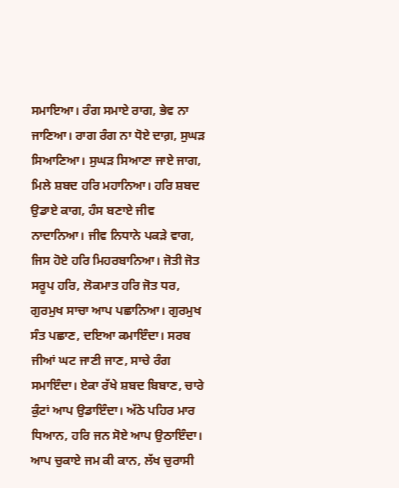ਸਮਾਇਆ। ਰੰਗ ਸਮਾਏ ਰਾਗ, ਭੇਵ ਨਾ ਜਾਣਿਆ। ਰਾਗ ਰੰਗ ਨਾ ਧੋਏ ਦਾਗ਼, ਸੁਘੜ ਸਿਆਣਿਆ। ਸੁਘੜ ਸਿਆਣਾ ਜਾਏ ਜਾਗ, ਮਿਲੇ ਸ਼ਬਦ ਹਰਿ ਮਹਾਨਿਆ। ਹਰਿ ਸ਼ਬਦ ਉਡਾਏ ਕਾਗ, ਹੰਸ ਬਣਾਏ ਜੀਵ ਨਾਦਾਨਿਆ। ਜੀਵ ਨਿਧਾਨੇ ਪਕੜੇ ਵਾਗ, ਜਿਸ ਹੋਏ ਹਰਿ ਮਿਹਰਬਾਨਿਆ। ਜੋਤੀ ਜੋਤ ਸਰੂਪ ਹਰਿ, ਲੋਕਮਾਤ ਹਰਿ ਜੋਤ ਧਰ, ਗੁਰਮੁਖ ਸਾਚਾ ਆਪ ਪਛਾਨਿਆ। ਗੁਰਮੁਖ ਸੰਤ ਪਛਾਣ, ਦਇਆ ਕਮਾਇੰਦਾ। ਸਰਬ ਜੀਆਂ ਘਟ ਜਾਣੀ ਜਾਣ, ਸਾਚੇ ਰੰਗ ਸਮਾਇੰਦਾ। ਏਕਾ ਰੱਖੇ ਸ਼ਬਦ ਬਿਬਾਣ, ਚਾਰੇ ਕੁੰਟਾਂ ਆਪ ਉਡਾਇੰਦਾ। ਅੱਠੇ ਪਹਿਰ ਮਾਰ ਧਿਆਨ, ਹਰਿ ਜਨ ਸੋਏ ਆਪ ਉਠਾਇੰਦਾ। ਆਪ ਚੁਕਾਏ ਜਮ ਕੀ ਕਾਨ, ਲੱਖ ਚੁਰਾਸੀ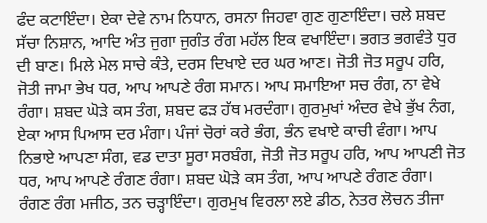ਫੰਦ ਕਟਾਇੰਦਾ। ਏਕਾ ਦੇਵੇ ਨਾਮ ਨਿਧਾਨ, ਰਸਨਾ ਜਿਹਵਾ ਗੁਣ ਗੁਣਾਇੰਦਾ। ਚਲੇ ਸ਼ਬਦ ਸੱਚਾ ਨਿਸ਼ਾਨ, ਆਦਿ ਅੰਤ ਜੁਗਾ ਜੁਗੰਤ ਰੰਗ ਮਹੱਲ ਇਕ ਵਖਾਇੰਦਾ। ਭਗਤ ਭਗਵੰਤੇ ਧੁਰ ਦੀ ਬਾਣ। ਮਿਲੇ ਮੇਲ ਸਾਚੇ ਕੰਤੇ, ਦਰਸ ਦਿਖਾਏ ਦਰ ਘਰ ਆਣ। ਜੋਤੀ ਜੋਤ ਸਰੂਪ ਹਰਿ, ਜੋਤੀ ਜਾਮਾ ਭੇਖ ਧਰ, ਆਪ ਆਪਣੇ ਰੰਗ ਸਮਾਨ। ਆਪ ਸਮਾਇਆ ਸਚ ਰੰਗ, ਨਾ ਵੇਖੇ ਰੰਗਾ। ਸ਼ਬਦ ਘੋੜੇ ਕਸ ਤੰਗ, ਸ਼ਬਦ ਫੜ ਹੱਥ ਮਰਦੰਗਾ। ਗੁਰਮੁਖਾਂ ਅੰਦਰ ਵੇਖੇ ਭੁੱਖ ਨੰਗ, ਏਕਾ ਆਸ ਪਿਆਸ ਦਰ ਮੰਗਾ। ਪੰਜਾਂ ਚੋਰਾਂ ਕਰੇ ਭੰਗ, ਭੰਨ ਵਖਾਏ ਕਾਚੀ ਵੰਗਾ। ਆਪ ਨਿਭਾਏ ਆਪਣਾ ਸੰਗ, ਵਡ ਦਾਤਾ ਸੂਰਾ ਸਰਬੰਗ, ਜੋਤੀ ਜੋਤ ਸਰੂਪ ਹਰਿ, ਆਪ ਆਪਣੀ ਜੋਤ ਧਰ, ਆਪ ਆਪਣੇ ਰੰਗਣ ਰੰਗਾ। ਸ਼ਬਦ ਘੋੜੇ ਕਸ ਤੰਗ, ਆਪ ਆਪਣੇ ਰੰਗਣ ਰੰਗਾ। ਰੰਗਣ ਰੰਗ ਮਜੀਠ, ਤਨ ਚੜ੍ਹਾਇੰਦਾ। ਗੁਰਮੁਖ ਵਿਰਲਾ ਲਏ ਡੀਠ, ਨੇਤਰ ਲੋਚਨ ਤੀਜਾ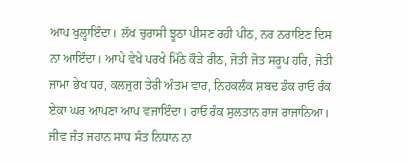ਆਪ ਖੁਲ੍ਹਾਇੰਦਾ। ਲੱਖ ਚੁਰਾਸੀ ਝੂਠਾ ਪੀਸਣ ਰਹੀ ਪੀਠ, ਨਰ ਨਰਾਇਣ ਦਿਸ ਨਾ ਆਇੰਦਾ। ਆਪੇ ਵੇਖੇ ਪਰਖੇ ਮਿੱਠੇ ਕੌੜੇ ਰੀਠ, ਜੋਤੀ ਜੋਤ ਸਰੂਪ ਹਰਿ, ਜੋਤੀ ਜਾਮਾ ਭੇਖ ਧਰ, ਕਲਜੁਗ ਤੇਰੀ ਅੰਤਮ ਵਾਰ, ਨਿਹਕਲੰਕ ਸ਼ਬਦ ਡੰਕ ਰਾਓ ਰੰਕ ਏਕਾ ਘਰ ਆਪਣਾ ਆਪ ਵਜਾਇੰਦਾ। ਰਾਓ ਰੰਕ ਸੁਲਤਾਨ ਰਾਜ ਰਾਜਾਨਿਆ। ਜੀਵ ਜੰਤ ਜਹਾਨ ਸਾਧ ਸੰਤ ਨਿਧਾਨ ਨਾ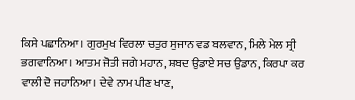ਕਿਸੇ ਪਛਾਨਿਆ। ਗੁਰਮੁਖ ਵਿਰਲਾ ਚਤੁਰ ਸੁਜਾਨ ਵਡ ਬਲਵਾਨ, ਮਿਲੇ ਮੇਲ ਸ੍ਰੀ ਭਗਵਾਨਿਆ। ਆਤਮ ਜੋਤੀ ਜਗੇ ਮਹਾਨ, ਸ਼ਬਦ ਉਡਾਏ ਸਚ ਉਡਾਨ, ਕਿਰਪਾ ਕਰ ਵਾਲੀ ਦੋ ਜਹਾਨਿਆ। ਦੇਵੇ ਨਾਮ ਪੀਣ ਖਾਣ,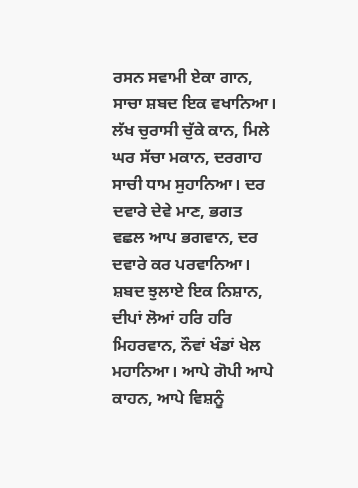ਰਸਨ ਸਵਾਮੀ ਏਕਾ ਗਾਨ, ਸਾਚਾ ਸ਼ਬਦ ਇਕ ਵਖਾਨਿਆ। ਲੱਖ ਚੁਰਾਸੀ ਚੁੱਕੇ ਕਾਨ, ਮਿਲੇ ਘਰ ਸੱਚਾ ਮਕਾਨ, ਦਰਗਾਹ ਸਾਚੀ ਧਾਮ ਸੁਹਾਨਿਆ। ਦਰ ਦਵਾਰੇ ਦੇਵੇ ਮਾਣ, ਭਗਤ ਵਛਲ ਆਪ ਭਗਵਾਨ, ਦਰ ਦਵਾਰੇ ਕਰ ਪਰਵਾਨਿਆ। ਸ਼ਬਦ ਝੁਲਾਏ ਇਕ ਨਿਸ਼ਾਨ, ਦੀਪਾਂ ਲੋਆਂ ਹਰਿ ਹਰਿ ਮਿਹਰਵਾਨ, ਨੌਵਾਂ ਖੰਡਾਂ ਖੇਲ ਮਹਾਨਿਆ। ਆਪੇ ਗੋਪੀ ਆਪੇ ਕਾਹਨ, ਆਪੇ ਵਿਸ਼ਨੂੰ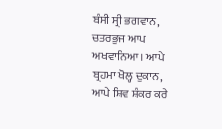ਬੰਸੀ ਸ੍ਰੀ ਭਗਵਾਨ, ਚਤਰਭੁਜ ਆਪ ਅਖਵਾਨਿਆ। ਆਪੇ ਬ੍ਰਹਮਾ ਖੋਲ੍ਹ ਦੁਕਾਨ, ਆਪੇ ਸ਼ਿਵ ਸ਼ੰਕਰ ਕਰੇ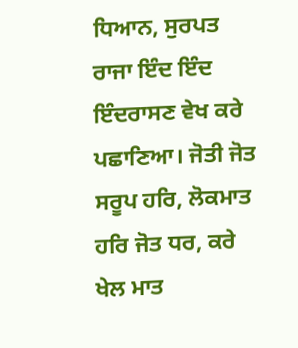ਧਿਆਨ, ਸੁਰਪਤ ਰਾਜਾ ਇੰਦ ਇੰਦ ਇੰਦਰਾਸਣ ਵੇਖ ਕਰੇ ਪਛਾਣਿਆ। ਜੋਤੀ ਜੋਤ ਸਰੂਪ ਹਰਿ, ਲੋਕਮਾਤ ਹਰਿ ਜੋਤ ਧਰ, ਕਰੇ ਖੇਲ ਮਾਤ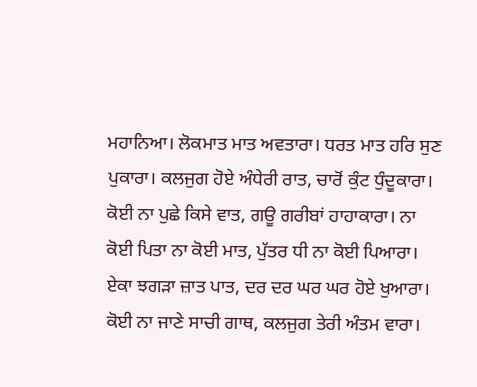ਮਹਾਨਿਆ। ਲੋਕਮਾਤ ਮਾਤ ਅਵਤਾਰਾ। ਧਰਤ ਮਾਤ ਹਰਿ ਸੁਣ ਪੁਕਾਰਾ। ਕਲਜੁਗ ਹੋਏ ਅੰਧੇਰੀ ਰਾਤ, ਚਾਰੋਂ ਕੁੰਟ ਧੁੰਦੂਕਾਰਾ। ਕੋਈ ਨਾ ਪੁਛੇ ਕਿਸੇ ਵਾਤ, ਗਊ ਗਰੀਬਾਂ ਹਾਹਾਕਾਰਾ। ਨਾ ਕੋਈ ਪਿਤਾ ਨਾ ਕੋਈ ਮਾਤ, ਪੁੱਤਰ ਧੀ ਨਾ ਕੋਈ ਪਿਆਰਾ। ਏਕਾ ਝਗੜਾ ਜ਼ਾਤ ਪਾਤ, ਦਰ ਦਰ ਘਰ ਘਰ ਹੋਏ ਖੁਆਰਾ। ਕੋਈ ਨਾ ਜਾਣੇ ਸਾਚੀ ਗਾਥ, ਕਲਜੁਗ ਤੇਰੀ ਅੰਤਮ ਵਾਰਾ।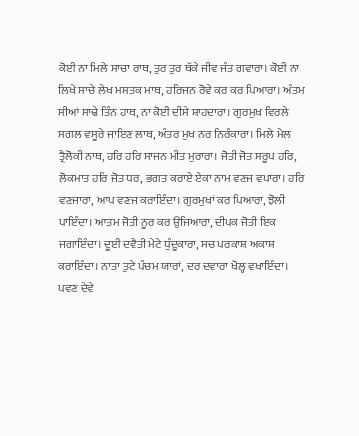ਕੋਈ ਨਾ ਮਿਲੇ ਸਾਚਾ ਰਾਥ, ਤੁਰ ਤੁਰ ਥੱਕੇ ਜੀਵ ਜੰਤ ਗਵਾਰਾ। ਕੋਈ ਨਾ ਲਿਖੇ ਸਾਚੇ ਲੇਖ ਮਸਤਕ ਮਾਥ, ਹਰਿਜਨ ਰੋਵੇ ਕਰ ਕਰ ਪਿਆਰਾ। ਅੰਤਮ ਸੀਆਂ ਸਾਢੇ ਤਿੰਨ ਹਾਥ, ਨਾ ਕੋਈ ਦੀਸੇ ਸ਼ਾਹਦਾਰਾ। ਗੁਰਮੁਖ ਵਿਰਲੇ ਸਗਲ ਵਸੂਰੇ ਜਾਇਣ ਲਾਥ, ਅੰਤਰ ਮੁਖ ਨਰ ਨਿਰੰਕਾਰਾ। ਮਿਲੇ ਮੇਲ ਤ੍ਰੈਲੋਕੀ ਨਾਥ, ਹਰਿ ਹਰਿ ਸਾਜਨ ਮੀਤ ਮੁਰਾਰਾ। ਜੋਤੀ ਜੋਤ ਸਰੂਪ ਹਰਿ, ਲੋਕਮਾਤ ਹਰਿ ਜੋਤ ਧਰ, ਭਗਤ ਕਰਾਏ ਏਕਾ ਨਾਮ ਵਣਜ ਵਪਾਰਾ। ਹਰਿ ਵਣਜਾਰਾ, ਆਪ ਵਣਜ ਕਰਾਇੰਦਾ। ਗੁਰਮੁਖਾਂ ਕਰ ਪਿਆਰਾ, ਝੋਲੀ ਪਾਇੰਦਾ। ਆਤਮ ਜੋਤੀ ਨੂਰ ਕਰ ਉਜਿਆਰਾ, ਦੀਪਕ ਜੋਤੀ ਇਕ ਜਗਾਇੰਦਾ। ਦੂਈ ਦਵੈਤੀ ਮੇਟੇ ਧੁੰਦੂਕਾਰਾ, ਸਚ ਪਰਕਾਸ਼ ਅਕਾਸ਼ ਕਰਾਇੰਦਾ। ਨਾਤਾ ਤੁਟੇ ਪੰਚਮ ਯਾਰਾਂ, ਦਰ ਦਵਾਰਾ ਖੋਲ੍ਹ ਵਖਾਇੰਦਾ। ਪਵਣ ਦੇਵੇ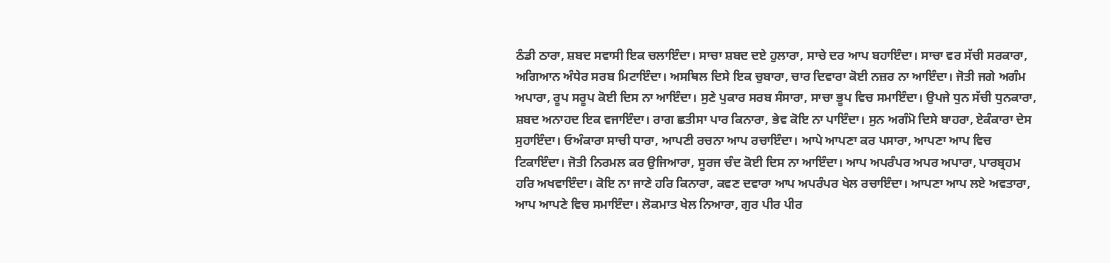ਠੰਡੀ ਠਾਰਾ, ਸ਼ਬਦ ਸਵਾਸੀ ਇਕ ਚਲਾਇੰਦਾ। ਸਾਚਾ ਸ਼ਬਦ ਦਏ ਹੁਲਾਰਾ, ਸਾਚੇ ਦਰ ਆਪ ਬਹਾਇੰਦਾ। ਸਾਚਾ ਵਰ ਸੱਚੀ ਸਰਕਾਰਾ, ਅਗਿਆਨ ਅੰਧੇਰ ਸਰਬ ਮਿਟਾਇੰਦਾ। ਅਸਥਿਲ ਦਿਸੇ ਇਕ ਚੁਬਾਰਾ, ਚਾਰ ਦਿਵਾਰਾ ਕੋਈ ਨਜ਼ਰ ਨਾ ਆਇੰਦਾ। ਜੋਤੀ ਜਗੇ ਅਗੰਮ ਅਪਾਰਾ, ਰੂਪ ਸਰੂਪ ਕੋਈ ਦਿਸ ਨਾ ਆਇੰਦਾ। ਸੁਣੇ ਪੁਕਾਰ ਸਰਬ ਸੰਸਾਰਾ, ਸਾਚਾ ਭੂਪ ਵਿਚ ਸਮਾਇੰਦਾ। ਉਪਜੇ ਧੁਨ ਸੱਚੀ ਧੁਨਕਾਰਾ, ਸ਼ਬਦ ਅਨਾਹਦ ਇਕ ਵਜਾਇੰਦਾ। ਰਾਗ ਛਤੀਸਾ ਪਾਰ ਕਿਨਾਰਾ, ਭੇਵ ਕੋਇ ਨਾ ਪਾਇੰਦਾ। ਸੁਨ ਅਗੰਮੋ ਦਿਸੇ ਬਾਹਰਾ, ਏਕੰਕਾਰਾ ਦੇਸ ਸੁਹਾਇੰਦਾ। ਓਅੰਕਾਰਾ ਸਾਚੀ ਧਾਰਾ, ਆਪਣੀ ਰਚਨਾ ਆਪ ਰਚਾਇੰਦਾ। ਆਪੇ ਆਪਣਾ ਕਰ ਪਸਾਰਾ, ਆਪਣਾ ਆਪ ਵਿਚ ਟਿਕਾਇੰਦਾ। ਜੋਤੀ ਨਿਰਮਲ ਕਰ ਉਜਿਆਰਾ, ਸੂਰਜ ਚੰਦ ਕੋਈ ਦਿਸ ਨਾ ਆਇੰਦਾ। ਆਪ ਅਪਰੰਪਰ ਅਪਰ ਅਪਾਰਾ, ਪਾਰਬ੍ਰਹਮ ਹਰਿ ਅਖਵਾਇੰਦਾ। ਕੋਇ ਨਾ ਜਾਣੇ ਹਰਿ ਕਿਨਾਰਾ, ਕਵਣ ਦਵਾਰਾ ਆਪ ਅਪਰੰਪਰ ਖੇਲ ਰਚਾਇੰਦਾ। ਆਪਣਾ ਆਪ ਲਏ ਅਵਤਾਰਾ, ਆਪ ਆਪਣੇ ਵਿਚ ਸਮਾਇੰਦਾ। ਲੋਕਮਾਤ ਖੇਲ ਨਿਆਰਾ, ਗੁਰ ਪੀਰ ਪੀਰ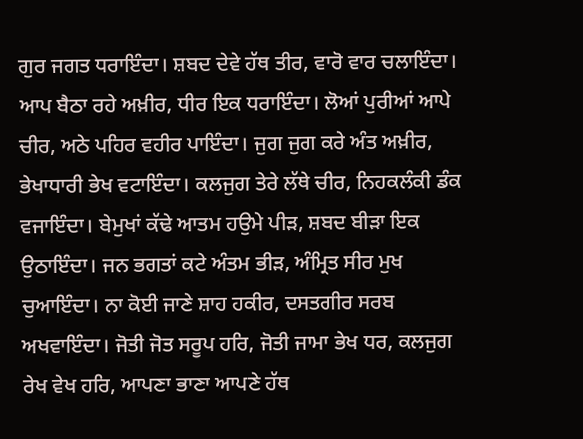ਗੁਰ ਜਗਤ ਧਰਾਇੰਦਾ। ਸ਼ਬਦ ਦੇਵੇ ਹੱਥ ਤੀਰ, ਵਾਰੋ ਵਾਰ ਚਲਾਇੰਦਾ। ਆਪ ਬੈਠਾ ਰਹੇ ਅਖ਼ੀਰ, ਧੀਰ ਇਕ ਧਰਾਇੰਦਾ। ਲੋਆਂ ਪੁਰੀਆਂ ਆਪੇ ਚੀਰ, ਅਠੇ ਪਹਿਰ ਵਹੀਰ ਪਾਇੰਦਾ। ਜੁਗ ਜੁਗ ਕਰੇ ਅੰਤ ਅਖ਼ੀਰ, ਭੇਖਾਧਾਰੀ ਭੇਖ ਵਟਾਇੰਦਾ। ਕਲਜੁਗ ਤੇਰੇ ਲੱਥੇ ਚੀਰ, ਨਿਹਕਲੰਕੀ ਡੰਕ ਵਜਾਇੰਦਾ। ਬੇਮੁਖਾਂ ਕੱਢੇ ਆਤਮ ਹਉਮੇ ਪੀੜ, ਸ਼ਬਦ ਬੀੜਾ ਇਕ ਉਠਾਇੰਦਾ। ਜਨ ਭਗਤਾਂ ਕਟੇ ਅੰਤਮ ਭੀੜ, ਅੰਮ੍ਰਿਤ ਸੀਰ ਮੁਖ ਚੁਆਇੰਦਾ। ਨਾ ਕੋਈ ਜਾਣੇ ਸ਼ਾਹ ਹਕੀਰ, ਦਸਤਗੀਰ ਸਰਬ ਅਖਵਾਇੰਦਾ। ਜੋਤੀ ਜੋਤ ਸਰੂਪ ਹਰਿ, ਜੋਤੀ ਜਾਮਾ ਭੇਖ ਧਰ, ਕਲਜੁਗ ਰੇਖ ਵੇਖ ਹਰਿ, ਆਪਣਾ ਭਾਣਾ ਆਪਣੇ ਹੱਥ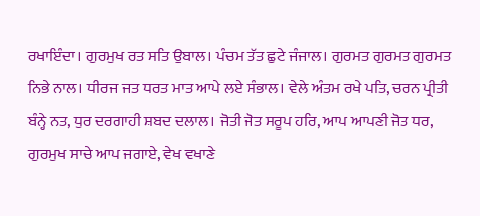ਰਖਾਇੰਦਾ। ਗੁਰਮੁਖ ਰਤ ਸਤਿ ਉਬਾਲ। ਪੰਚਮ ਤੱਤ ਛੁਟੇ ਜੰਜਾਲ। ਗੁਰਮਤ ਗੁਰਮਤ ਗੁਰਮਤ ਨਿਭੇ ਨਾਲ। ਧੀਰਜ ਜਤ ਧਰਤ ਮਾਤ ਆਪੇ ਲਏ ਸੰਭਾਲ। ਵੇਲੇ ਅੰਤਮ ਰਖੇ ਪਤਿ, ਚਰਨ ਪ੍ਰੀਤੀ ਬੰਨ੍ਹੇ ਨਤ, ਧੁਰ ਦਰਗਾਹੀ ਸ਼ਬਦ ਦਲਾਲ। ਜੋਤੀ ਜੋਤ ਸਰੂਪ ਹਰਿ, ਆਪ ਆਪਣੀ ਜੋਤ ਧਰ, ਗੁਰਮੁਖ ਸਾਚੇ ਆਪ ਜਗਾਏ, ਵੇਖ ਵਖਾਣੇ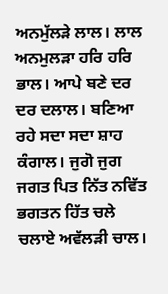ਅਨਮੁੱਲੜੇ ਲਾਲ। ਲਾਲ ਅਨਮੁਲੜਾ ਹਰਿ ਹਰਿ ਭਾਲ। ਆਪੇ ਬਣੇ ਦਰ ਦਰ ਦਲਾਲ। ਬਣਿਆ ਰਹੇ ਸਦਾ ਸਦਾ ਸ਼ਾਹ ਕੰਗਾਲ। ਜੁਗੋ ਜੁਗ ਜਗਤ ਪਿਤ ਨਿੱਤ ਨਵਿੱਤ ਭਗਤਨ ਹਿੱਤ ਚਲੇ ਚਲਾਏ ਅਵੱਲੜੀ ਚਾਲ।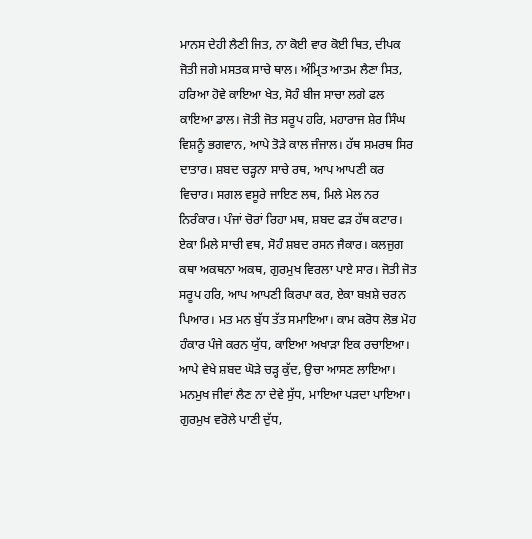ਮਾਨਸ ਦੇਹੀ ਲੈਣੀ ਜਿਤ, ਨਾ ਕੋਈ ਵਾਰ ਕੋਈ ਥਿਤ, ਦੀਪਕ ਜੋਤੀ ਜਗੇ ਮਸਤਕ ਸਾਚੇ ਥਾਲ। ਅੰਮ੍ਰਿਤ ਆਤਮ ਲੈਣਾ ਸਿਤ, ਹਰਿਆ ਹੋਵੇ ਕਾਇਆ ਖੇਤ, ਸੋਹੰ ਬੀਜ ਸਾਚਾ ਲਗੇ ਫਲ ਕਾਇਆ ਡਾਲ। ਜੋਤੀ ਜੋਤ ਸਰੂਪ ਹਰਿ, ਮਹਾਰਾਜ ਸ਼ੇਰ ਸਿੰਘ ਵਿਸ਼ਨੂੰ ਭਗਵਾਨ, ਆਪੇ ਤੋੜੇ ਕਾਲ ਜੰਜਾਲ। ਹੱਥ ਸਮਰਥ ਸਿਰ ਦਾਤਾਰ। ਸ਼ਬਦ ਚੜ੍ਹਨਾ ਸਾਚੇ ਰਥ, ਆਪ ਆਪਣੀ ਕਰ ਵਿਚਾਰ। ਸਗਲ ਵਸੂਰੇ ਜਾਇਣ ਲਥ, ਮਿਲੇ ਮੇਲ ਨਰ ਨਿਰੰਕਾਰ। ਪੰਜਾਂ ਚੋਰਾਂ ਰਿਹਾ ਮਥ, ਸ਼ਬਦ ਫੜ ਹੱਥ ਕਟਾਰ। ਏਕਾ ਮਿਲੇ ਸਾਚੀ ਵਥ, ਸੋਹੰ ਸ਼ਬਦ ਰਸਨ ਜੈਕਾਰ। ਕਲਜੁਗ ਕਥਾ ਅਕਥਨਾ ਅਕਥ, ਗੁਰਮੁਖ ਵਿਰਲਾ ਪਾਏ ਸਾਰ। ਜੋਤੀ ਜੋਤ ਸਰੂਪ ਹਰਿ, ਆਪ ਆਪਣੀ ਕਿਰਪਾ ਕਰ, ਏਕਾ ਬਖ਼ਸ਼ੇ ਚਰਨ ਪਿਆਰ। ਮਤ ਮਨ ਬੁੱਧ ਤੱਤ ਸਮਾਇਆ। ਕਾਮ ਕਰੋਧ ਲੋਭ ਮੋਹ ਹੰਕਾਰ ਪੰਜੇ ਕਰਨ ਯੁੱਧ, ਕਾਇਆ ਅਖਾੜਾ ਇਕ ਰਚਾਇਆ। ਆਪੇ ਵੇਖੇ ਸ਼ਬਦ ਘੋੜੇ ਚੜ੍ਹ ਕੁੱਦ, ਉਚਾ ਆਸਣ ਲਾਇਆ। ਮਨਮੁਖ ਜੀਵਾਂ ਲੈਣ ਨਾ ਦੇਵੇ ਸੁੱਧ, ਮਾਇਆ ਪੜਦਾ ਪਾਇਆ। ਗੁਰਮੁਖ ਵਰੋਲੇ ਪਾਣੀ ਦੁੱਧ,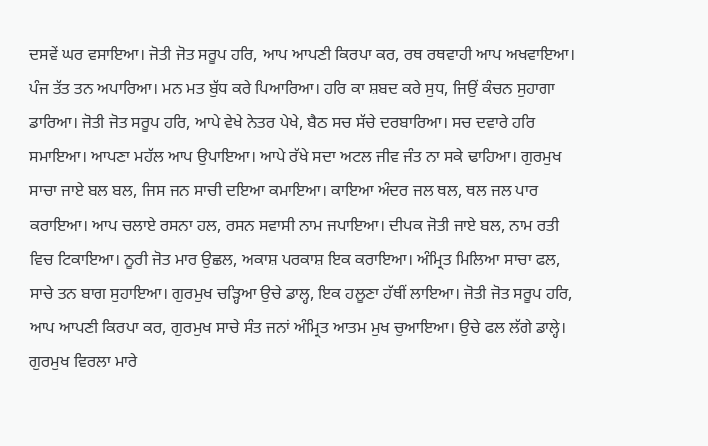ਦਸਵੇਂ ਘਰ ਵਸਾਇਆ। ਜੋਤੀ ਜੋਤ ਸਰੂਪ ਹਰਿ, ਆਪ ਆਪਣੀ ਕਿਰਪਾ ਕਰ, ਰਥ ਰਥਵਾਹੀ ਆਪ ਅਖਵਾਇਆ। ਪੰਜ ਤੱਤ ਤਨ ਅਪਾਰਿਆ। ਮਨ ਮਤ ਬੁੱਧ ਕਰੇ ਪਿਆਰਿਆ। ਹਰਿ ਕਾ ਸ਼ਬਦ ਕਰੇ ਸੁਧ, ਜਿਉਂ ਕੰਚਨ ਸੁਹਾਗਾ ਡਾਰਿਆ। ਜੋਤੀ ਜੋਤ ਸਰੂਪ ਹਰਿ, ਆਪੇ ਵੇਖੇ ਨੇਤਰ ਪੇਖੇ, ਬੈਠ ਸਚ ਸੱਚੇ ਦਰਬਾਰਿਆ। ਸਚ ਦਵਾਰੇ ਹਰਿ ਸਮਾਇਆ। ਆਪਣਾ ਮਹੱਲ ਆਪ ਉਪਾਇਆ। ਆਪੇ ਰੱਖੇ ਸਦਾ ਅਟਲ ਜੀਵ ਜੰਤ ਨਾ ਸਕੇ ਢਾਹਿਆ। ਗੁਰਮੁਖ ਸਾਚਾ ਜਾਏ ਬਲ ਬਲ, ਜਿਸ ਜਨ ਸਾਚੀ ਦਇਆ ਕਮਾਇਆ। ਕਾਇਆ ਅੰਦਰ ਜਲ ਥਲ, ਥਲ ਜਲ ਪਾਰ ਕਰਾਇਆ। ਆਪ ਚਲਾਏ ਰਸਨਾ ਹਲ, ਰਸਨ ਸਵਾਸੀ ਨਾਮ ਜਪਾਇਆ। ਦੀਪਕ ਜੋਤੀ ਜਾਏ ਬਲ, ਨਾਮ ਰਤੀ ਵਿਚ ਟਿਕਾਇਆ। ਨੂਰੀ ਜੋਤ ਮਾਰ ਉਛਲ, ਅਕਾਸ਼ ਪਰਕਾਸ਼ ਇਕ ਕਰਾਇਆ। ਅੰਮ੍ਰਿਤ ਮਿਲਿਆ ਸਾਚਾ ਫਲ, ਸਾਚੇ ਤਨ ਬਾਗ ਸੁਹਾਇਆ। ਗੁਰਮੁਖ ਚੜ੍ਹਿਆ ਉਚੇ ਡਾਲ੍ਹ, ਇਕ ਹਲੂਣਾ ਹੱਥੀਂ ਲਾਇਆ। ਜੋਤੀ ਜੋਤ ਸਰੂਪ ਹਰਿ, ਆਪ ਆਪਣੀ ਕਿਰਪਾ ਕਰ, ਗੁਰਮੁਖ ਸਾਚੇ ਸੰਤ ਜਨਾਂ ਅੰਮ੍ਰਿਤ ਆਤਮ ਮੁਖ ਚੁਆਇਆ। ਉਚੇ ਫਲ ਲੱਗੇ ਡਾਲ੍ਹੇ। ਗੁਰਮੁਖ ਵਿਰਲਾ ਮਾਰੇ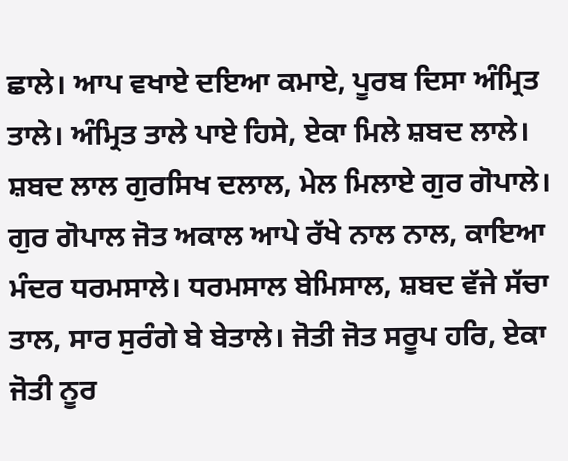ਛਾਲੇ। ਆਪ ਵਖਾਏ ਦਇਆ ਕਮਾਏ, ਪੂਰਬ ਦਿਸਾ ਅੰਮ੍ਰਿਤ ਤਾਲੇ। ਅੰਮ੍ਰਿਤ ਤਾਲੇ ਪਾਏ ਹਿਸੇ, ਏਕਾ ਮਿਲੇ ਸ਼ਬਦ ਲਾਲੇ। ਸ਼ਬਦ ਲਾਲ ਗੁਰਸਿਖ ਦਲਾਲ, ਮੇਲ ਮਿਲਾਏ ਗੁਰ ਗੋਪਾਲੇ। ਗੁਰ ਗੋਪਾਲ ਜੋਤ ਅਕਾਲ ਆਪੇ ਰੱਖੇ ਨਾਲ ਨਾਲ, ਕਾਇਆ ਮੰਦਰ ਧਰਮਸਾਲੇ। ਧਰਮਸਾਲ ਬੇਮਿਸਾਲ, ਸ਼ਬਦ ਵੱਜੇ ਸੱਚਾ ਤਾਲ, ਸਾਰ ਸੁਰੰਗੇ ਬੇ ਬੇਤਾਲੇ। ਜੋਤੀ ਜੋਤ ਸਰੂਪ ਹਰਿ, ਏਕਾ ਜੋਤੀ ਨੂਰ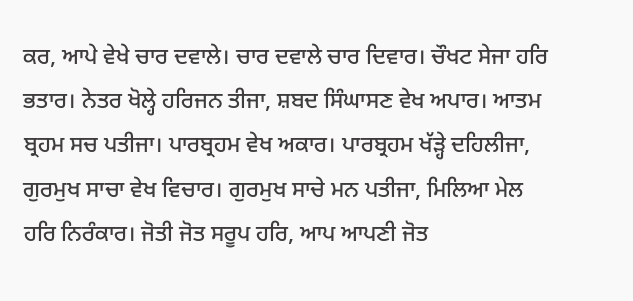ਕਰ, ਆਪੇ ਵੇਖੇ ਚਾਰ ਦਵਾਲੇ। ਚਾਰ ਦਵਾਲੇ ਚਾਰ ਦਿਵਾਰ। ਚੌਖਟ ਸੇਜਾ ਹਰਿ ਭਤਾਰ। ਨੇਤਰ ਖੋਲ੍ਹੇ ਹਰਿਜਨ ਤੀਜਾ, ਸ਼ਬਦ ਸਿੰਘਾਸਣ ਵੇਖ ਅਪਾਰ। ਆਤਮ ਬ੍ਰਹਮ ਸਚ ਪਤੀਜਾ। ਪਾਰਬ੍ਰਹਮ ਵੇਖ ਅਕਾਰ। ਪਾਰਬ੍ਰਹਮ ਖੱੜ੍ਹੇ ਦਹਿਲੀਜਾ, ਗੁਰਮੁਖ ਸਾਚਾ ਵੇਖ ਵਿਚਾਰ। ਗੁਰਮੁਖ ਸਾਚੇ ਮਨ ਪਤੀਜਾ, ਮਿਲਿਆ ਮੇਲ ਹਰਿ ਨਿਰੰਕਾਰ। ਜੋਤੀ ਜੋਤ ਸਰੂਪ ਹਰਿ, ਆਪ ਆਪਣੀ ਜੋਤ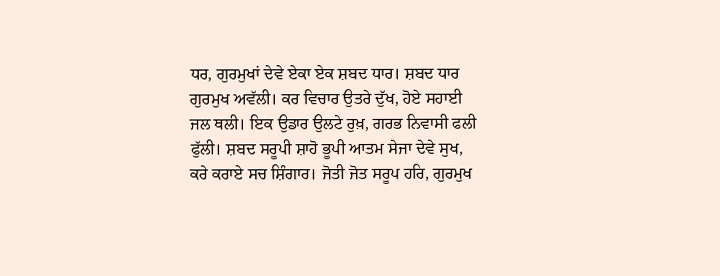ਧਰ, ਗੁਰਮੁਖਾਂ ਦੇਵੇ ਏਕਾ ਏਕ ਸ਼ਬਦ ਧਾਰ। ਸ਼ਬਦ ਧਾਰ ਗੁਰਮੁਖ ਅਵੱਲੀ। ਕਰ ਵਿਚਾਰ ਉਤਰੇ ਦੁੱਖ, ਹੋਏ ਸਹਾਈ ਜਲ ਥਲੀ। ਇਕ ਉਡਾਰ ਉਲਟੇ ਰੁਖ਼, ਗਰਭ ਨਿਵਾਸੀ ਫਲੀ ਫੁੱਲੀ। ਸ਼ਬਦ ਸਰੂਪੀ ਸ਼ਾਹੋ ਭੂਪੀ ਆਤਮ ਸੇਜਾ ਦੇਵੇ ਸੁਖ, ਕਰੇ ਕਰਾਏ ਸਚ ਸ਼ਿੰਗਾਰ। ਜੋਤੀ ਜੋਤ ਸਰੂਪ ਹਰਿ, ਗੁਰਮੁਖ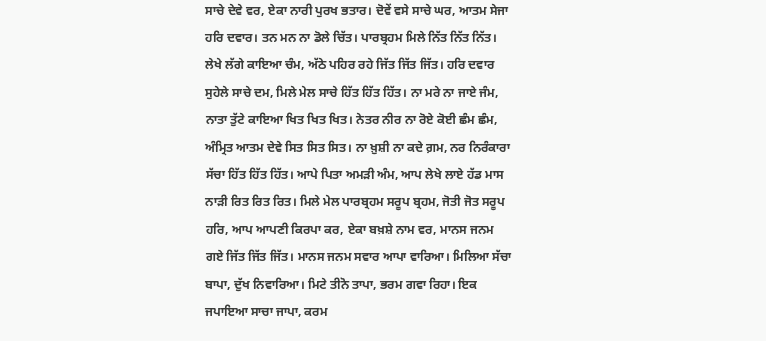ਸਾਚੇ ਦੇਵੇ ਵਰ, ਏਕਾ ਨਾਰੀ ਪੁਰਖ ਭਤਾਰ। ਦੋਵੇਂ ਵਸੇ ਸਾਚੇ ਘਰ, ਆਤਮ ਸੇਜਾ ਹਰਿ ਦਵਾਰ। ਤਨ ਮਨ ਨਾ ਡੋਲੇ ਚਿੱਤ। ਪਾਰਬ੍ਰਹਮ ਮਿਲੇ ਨਿੱਤ ਨਿੱਤ ਨਿੱਤ। ਲੇਖੇ ਲੱਗੇ ਕਾਇਆ ਚੰਮ, ਅੱਠੇ ਪਹਿਰ ਰਹੇ ਜਿੱਤ ਜਿੱਤ ਜਿੱਤ। ਹਰਿ ਦਵਾਰ ਸੁਹੇਲੇ ਸਾਚੇ ਦਮ, ਮਿਲੇ ਮੇਲ ਸਾਚੇ ਹਿੱਤ ਹਿੱਤ ਹਿੱਤ। ਨਾ ਮਰੇ ਨਾ ਜਾਏ ਜੰਮ, ਨਾਤਾ ਤੁੱਟੇ ਕਾਇਆ ਖਿਤ ਖਿਤ ਖਿਤ। ਨੇਤਰ ਨੀਰ ਨਾ ਰੋਏ ਕੋਈ ਛੰਮ ਛੰਮ, ਅੰਮ੍ਰਿਤ ਆਤਮ ਦੇਵੇ ਸਿਤ ਸਿਤ ਸਿਤ। ਨਾ ਖ਼ੁਸ਼ੀ ਨਾ ਕਦੇ ਗ਼ਮ, ਨਰ ਨਿਰੰਕਾਰਾ ਸੱਚਾ ਹਿੱਤ ਹਿੱਤ ਹਿੱਤ। ਆਪੇ ਪਿਤਾ ਅਮੜੀ ਅੰਮ, ਆਪ ਲੇਖੇ ਲਾਏ ਹੱਡ ਮਾਸ ਨਾੜੀ ਰਿਤ ਰਿਤ ਰਿਤ। ਮਿਲੇ ਮੇਲ ਪਾਰਬ੍ਰਹਮ ਸਰੂਪ ਬ੍ਰਹਮ, ਜੋਤੀ ਜੋਤ ਸਰੂਪ ਹਰਿ, ਆਪ ਆਪਣੀ ਕਿਰਪਾ ਕਰ, ਏਕਾ ਬਖ਼ਸ਼ੇ ਨਾਮ ਵਰ, ਮਾਨਸ ਜਨਮ ਗਏ ਜਿੱਤ ਜਿੱਤ ਜਿੱਤ। ਮਾਨਸ ਜਨਮ ਸਵਾਰ ਆਪਾ ਵਾਰਿਆ। ਮਿਲਿਆ ਸੱਚਾ ਬਾਪਾ, ਦੁੱਖ ਨਿਵਾਰਿਆ। ਮਿਟੇ ਤੀਨੋ ਤਾਪਾ, ਭਰਮ ਗਵਾ ਰਿਹਾ। ਇਕ ਜਪਾਇਆ ਸਾਚਾ ਜਾਪਾ, ਕਰਮ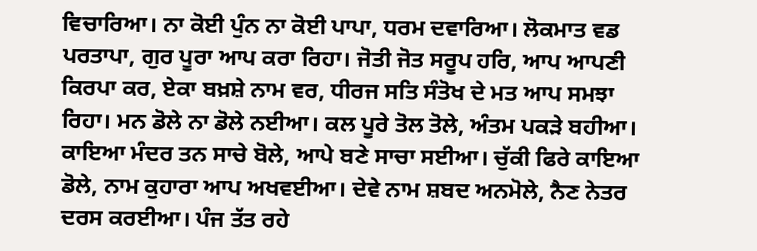ਵਿਚਾਰਿਆ। ਨਾ ਕੋਈ ਪੁੰਨ ਨਾ ਕੋਈ ਪਾਪਾ, ਧਰਮ ਦਵਾਰਿਆ। ਲੋਕਮਾਤ ਵਡ ਪਰਤਾਪਾ, ਗੁਰ ਪੂਰਾ ਆਪ ਕਰਾ ਰਿਹਾ। ਜੋਤੀ ਜੋਤ ਸਰੂਪ ਹਰਿ, ਆਪ ਆਪਣੀ ਕਿਰਪਾ ਕਰ, ਏਕਾ ਬਖ਼ਸ਼ੇ ਨਾਮ ਵਰ, ਧੀਰਜ ਸਤਿ ਸੰਤੋਖ ਦੇ ਮਤ ਆਪ ਸਮਝਾ ਰਿਹਾ। ਮਨ ਡੋਲੇ ਨਾ ਡੋਲੇ ਨਈਆ। ਕਲ ਪੂਰੇ ਤੋਲ ਤੋਲੇ, ਅੰਤਮ ਪਕੜੇ ਬਹੀਆ। ਕਾਇਆ ਮੰਦਰ ਤਨ ਸਾਚੇ ਬੋਲੇ, ਆਪੇ ਬਣੇ ਸਾਚਾ ਸਈਆ। ਚੁੱਕੀ ਫਿਰੇ ਕਾਇਆ ਡੋਲੇ, ਨਾਮ ਕੁਹਾਰਾ ਆਪ ਅਖਵਈਆ। ਦੇਵੇ ਨਾਮ ਸ਼ਬਦ ਅਨਮੋਲੇ, ਨੈਣ ਨੇਤਰ ਦਰਸ ਕਰਈਆ। ਪੰਜ ਤੱਤ ਰਹੇ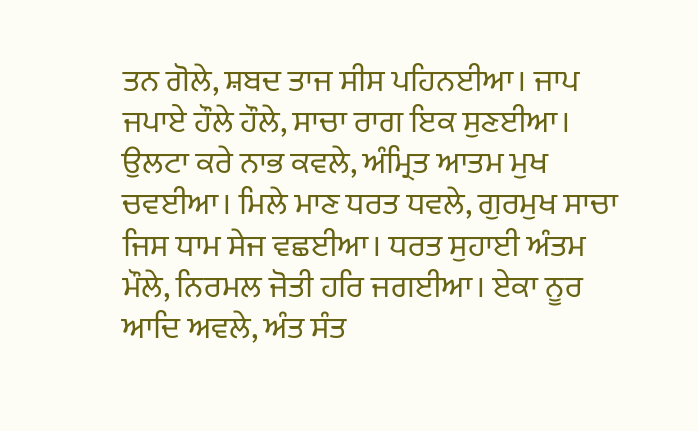ਤਨ ਗੋਲੇ, ਸ਼ਬਦ ਤਾਜ ਸੀਸ ਪਹਿਨਈਆ। ਜਾਪ ਜਪਾਏ ਹੌਲੇ ਹੌਲੇ, ਸਾਚਾ ਰਾਗ ਇਕ ਸੁਣਈਆ। ਉਲਟਾ ਕਰੇ ਨਾਭ ਕਵਲੇ, ਅੰਮ੍ਰਿਤ ਆਤਮ ਮੁਖ ਚਵਈਆ। ਮਿਲੇ ਮਾਣ ਧਰਤ ਧਵਲੇ, ਗੁਰਮੁਖ ਸਾਚਾ ਜਿਸ ਧਾਮ ਸੇਜ ਵਛਈਆ। ਧਰਤ ਸੁਹਾਈ ਅੰਤਮ ਮੌਲੇ, ਨਿਰਮਲ ਜੋਤੀ ਹਰਿ ਜਗਈਆ। ਏਕਾ ਨੂਰ ਆਦਿ ਅਵਲੇ, ਅੰਤ ਸੰਤ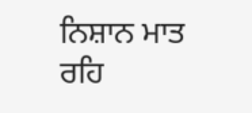ਨਿਸ਼ਾਨ ਮਾਤ ਰਹਿ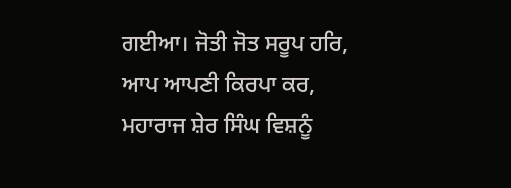ਗਈਆ। ਜੋਤੀ ਜੋਤ ਸਰੂਪ ਹਰਿ, ਆਪ ਆਪਣੀ ਕਿਰਪਾ ਕਰ, ਮਹਾਰਾਜ ਸ਼ੇਰ ਸਿੰਘ ਵਿਸ਼ਨੂੰ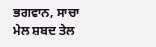ਭਗਵਾਨ, ਸਾਚਾ ਮੇਲ ਸ਼ਬਦ ਤੇਲ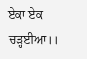ਏਕਾ ਏਕ ਚੜ੍ਹਈਆ।।